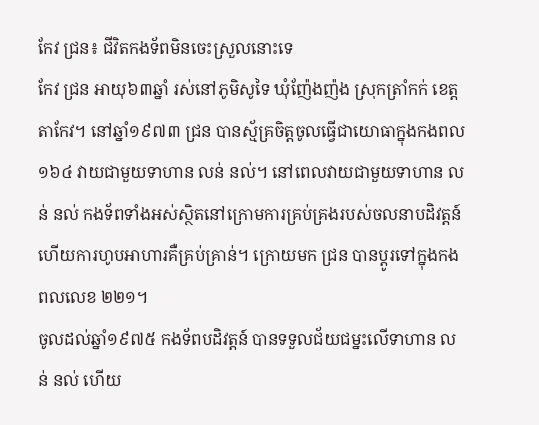កែវ ជ្រន៖ ជីវិតកងទ័ពមិនចេះស្រួលនោះទេ
កែវ ជ្រន អាយុ៦៣ឆ្នាំ រស់នៅភូមិសូទៃ ឃុំញ៉ែងញ៉ង ស្រុកត្រាំកក់ ខេត្តតាកែវ។ នៅឆ្នាំ១៩៧៣ ជ្រន បានស្ម័គ្រចិត្តចូលធ្វើជាយោធាក្នុងកងពល១៦៤ វាយជាមួយទាហាន លន់ នល់។ នៅពេលវាយជាមួយទាហាន លន់ នល់ កងទ័ពទាំងអស់ស្ថិតនៅក្រោមការគ្រប់គ្រងរបស់ចលនាបដិវត្តន៍ ហើយការហូបអាហារគឺគ្រប់គ្រាន់។ ក្រោយមក ជ្រន បានប្ដូរទៅក្នុងកងពលលេខ ២២១។
ចូលដល់ឆ្នាំ១៩៧៥ កងទ័ពបដិវត្តន៍ បានទទួលជ័យជម្នះលើទាហាន លន់ នល់ ហើយ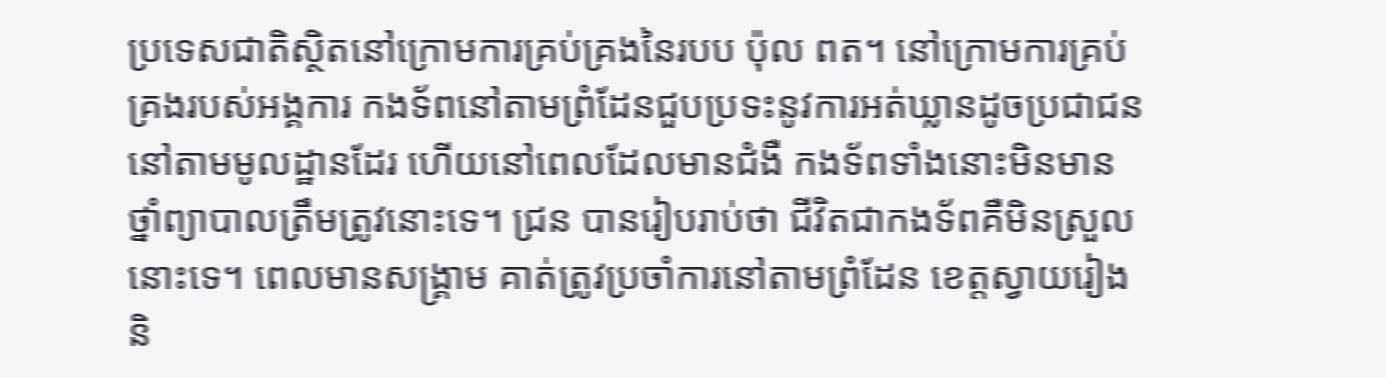ប្រទេសជាតិស្ថិតនៅក្រោមការគ្រប់គ្រងនៃរបប ប៉ុល ពត។ នៅក្រោមការគ្រប់គ្រងរបស់អង្គការ កងទ័ពនៅតាមព្រំដែនជួបប្រទះនូវការអត់ឃ្លានដូចប្រជាជននៅតាមមូលដ្ឋានដែរ ហើយនៅពេលដែលមានជំងឺ កងទ័ពទាំងនោះមិនមានថ្នាំព្យាបាលត្រឹមត្រូវនោះទេ។ ជ្រន បានរៀបរាប់ថា ជីវិតជាកងទ័ពគឺមិនស្រួលនោះទេ។ ពេលមានសង្គ្រាម គាត់ត្រូវប្រចាំការនៅតាមព្រំដែន ខេត្តស្វាយរៀង និ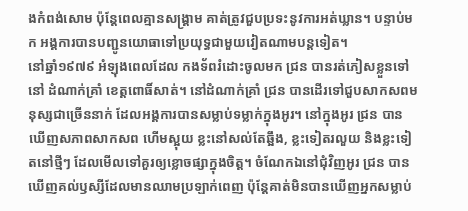ងកំពង់សោម ប៉ុន្តែពេលគ្មានសង្គ្រាម គាត់ត្រូវជួបប្រទះនូវការអត់ឃ្លាន។ បន្ទាប់មក អង្គការបានបញ្ជូនយោធាទៅប្រយុទ្ធជាមួយវៀតណាមបន្តទៀត។
នៅឆ្នាំ១៩៧៩ អំឡុងពេលដែល កងទ័ពរំដោះចូលមក ជ្រន បានរត់ភៀសខ្លួនទៅនៅ ដំណាក់គ្រាំ ខេត្តពោធិ៍សាត់។ នៅដំណាក់គ្រាំ ជ្រន បានដើរទៅជួបសាកសពមនុស្សជាច្រើននាក់ ដែលអង្គការបានសម្លាប់ទម្លាក់ក្នុងអូរ។ នៅក្នុងអូរ ជ្រន បានឃើញសភាពសាកសព ហើមស្អុយ ខ្លះនៅសល់តែឆ្អឹង, ខ្លះទៀតរលួយ និងខ្លះទៀតនៅថ្មីៗ ដែលមើលទៅគួរឲ្យខ្លោចផ្សាក្នុងចិត្ត។ ចំណែកឯនៅជុំវិញអូរ ជ្រន បានឃើញគល់ឫស្សីដែលមានឈាមប្រឡាក់ពេញ ប៉ុន្តែគាត់មិនបានឃើញអ្នកសម្លាប់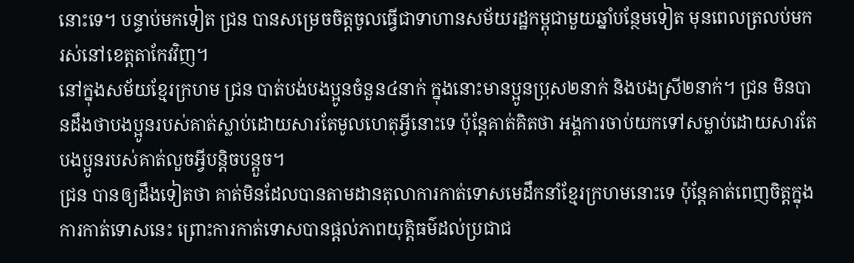នោះទេ។ បន្ទាប់មកទៀត ជ្រន បានសម្រេចចិត្តចូលធ្វើជាទាហានសម័យរដ្ឋកម្ពុជាមួយឆ្នាំបន្ថែមទៀត មុនពេលត្រលប់មករស់នៅខេត្តតាកែវវិញ។
នៅក្នុងសម័យខ្មែរក្រហម ជ្រន បាត់បង់បងប្អូនចំនួន៤នាក់ ក្នុងនោះមានប្អូនប្រុស២នាក់ និងបងស្រី២នាក់។ ជ្រន មិនបានដឹងថាបងប្អូនរបស់គាត់ស្លាប់ដោយសារតែមូលហេតុអ្វីនោះទេ ប៉ុន្តែគាត់គិតថា អង្គការចាប់យកទៅសម្លាប់ដោយសារតែបងប្អូនរបស់គាត់លួចអ្វីបន្តិចបន្តួច។
ជ្រន បានឲ្យដឹងទៀតថា គាត់មិនដែលបានតាមដានតុលាការកាត់ទោសមេដឹកនាំខ្មែរក្រហមនោះទេ ប៉ុន្តែគាត់ពេញចិត្តក្នុងការកាត់ទោសនេះ ព្រោះការកាត់ទោសបានផ្ដល់ភាពយុត្តិធម៌ដល់ប្រជាជ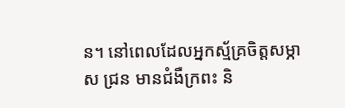ន។ នៅពេលដែលអ្នកស្ម័គ្រចិត្តសម្ភាស ជ្រន មានជំងឺក្រពះ និ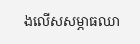ងលើសសម្ភាធឈា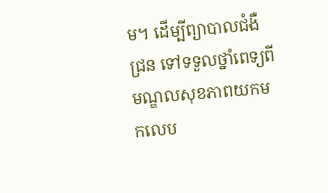ម។ ដើម្បីព្យាបាលជំងឺ ជ្រន ទៅទទួលថ្នាំពេទ្យពីមណ្ឌលសុខភាពយកមកលេប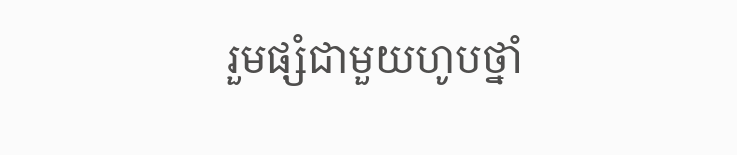រួមផ្សំជាមួយហូបថ្នាំ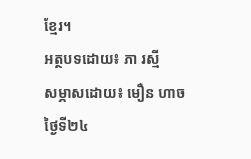ខ្មែរ។
អត្ថបទដោយ៖ ភា រស្មី
សម្ភាសដោយ៖ មឿន ហាច ថ្ងៃទី២៤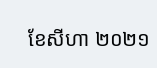ខែសីហា ២០២១